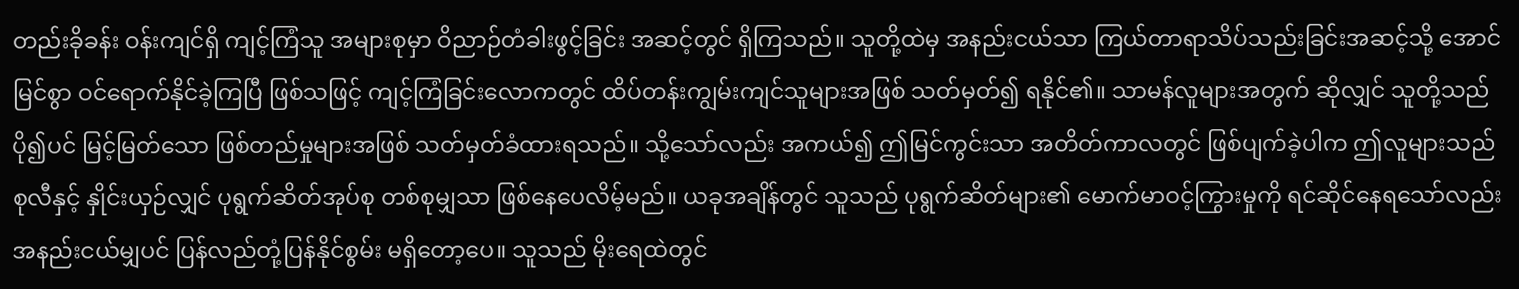တည်းခိုခန်း ဝန်းကျင်ရှိ ကျင့်ကြံသူ အများစုမှာ ဝိညာဉ်တံခါးဖွင့်ခြင်း အဆင့်တွင် ရှိကြသည်။ သူတို့ထဲမှ အနည်းငယ်သာ ကြယ်တာရာသိပ်သည်းခြင်းအဆင့်သို့ အောင်မြင်စွာ ဝင်ရောက်နိုင်ခဲ့ကြပြီ ဖြစ်သဖြင့် ကျင့်ကြံခြင်းလောကတွင် ထိပ်တန်းကျွမ်းကျင်သူများအဖြစ် သတ်မှတ်၍ ရနိုင်၏။ သာမန်လူများအတွက် ဆိုလျှင် သူတို့သည် ပို၍ပင် မြင့်မြတ်သော ဖြစ်တည်မှုများအဖြစ် သတ်မှတ်ခံထားရသည်။ သို့သော်လည်း အကယ်၍ ဤမြင်ကွင်းသာ အတိတ်ကာလတွင် ဖြစ်ပျက်ခဲ့ပါက ဤလူများသည် စုလီနှင့် နှိုင်းယှဉ်လျှင် ပုရွက်ဆိတ်အုပ်စု တစ်စုမျှသာ ဖြစ်နေပေလိမ့်မည်။ ယခုအချိန်တွင် သူသည် ပုရွက်ဆိတ်များ၏ မောက်မာဝင့်ကြွားမှုကို ရင်ဆိုင်နေရသော်လည်း အနည်းငယ်မျှပင် ပြန်လည်တုံ့ပြန်နိုင်စွမ်း မရှိတော့ပေ။ သူသည် မိုးရေထဲတွင်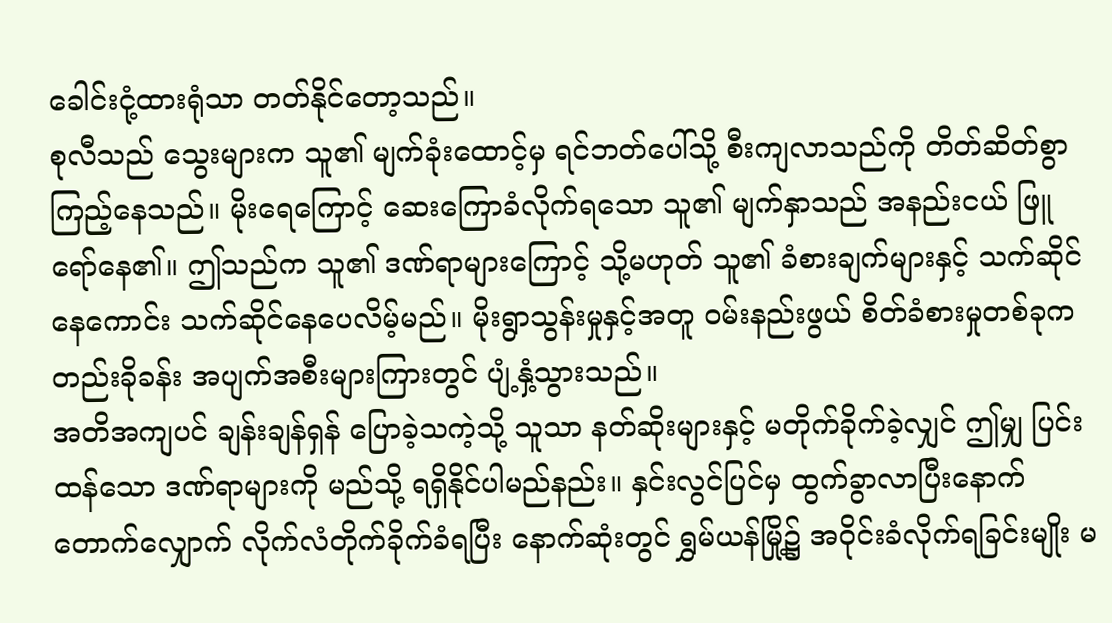ခေါင်းငုံ့ထားရုံသာ တတ်နိုင်တော့သည်။
စုလီသည် သွေးများက သူ၏ မျက်ခုံးထောင့်မှ ရင်ဘတ်ပေါ်သို့ စီးကျလာသည်ကို တိတ်ဆိတ်စွာ ကြည့်နေသည်။ မိုးရေကြောင့် ဆေးကြောခံလိုက်ရသော သူ၏ မျက်နှာသည် အနည်းငယ် ဖြူရော်နေ၏။ ဤသည်က သူ၏ ဒဏ်ရာများကြောင့် သို့မဟုတ် သူ၏ ခံစားချက်များနှင့် သက်ဆိုင်နေကောင်း သက်ဆိုင်နေပေလိမ့်မည်။ မိုးရွာသွန်းမှုနှင့်အတူ ဝမ်းနည်းဖွယ် စိတ်ခံစားမှုတစ်ခုက တည်းခိုခန်း အပျက်အစီးများကြားတွင် ပျံ့နှံ့သွားသည်။
အတိအကျပင် ချန်းချန်ရှန် ပြောခဲ့သကဲ့သို့ သူသာ နတ်ဆိုးများနှင့် မတိုက်ခိုက်ခဲ့လျှင် ဤမျှ ပြင်းထန်သော ဒဏ်ရာများကို မည်သို့ ရရှိနိုင်ပါမည်နည်း။ နှင်းလွင်ပြင်မှ ထွက်ခွာလာပြီးနောက် တောက်လျှောက် လိုက်လံတိုက်ခိုက်ခံရပြီး နောက်ဆုံးတွင် ရွှမ်ယန်မြို့၌ အဝိုင်းခံလိုက်ရခြင်းမျိုး မ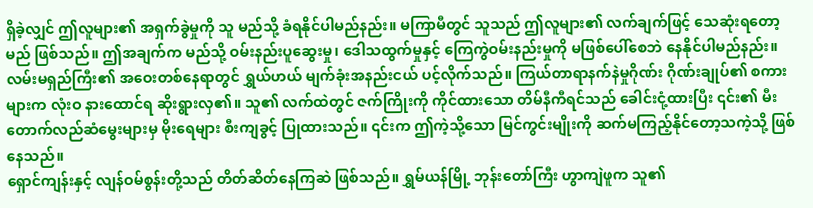ရှိခဲ့လျှင် ဤလူများ၏ အရှက်ခွဲမှုကို သူ မည်သို့ ခံရနိုင်ပါမည်နည်း။ မကြာမီတွင် သူသည် ဤလူများ၏ လက်ချက်ဖြင့် သေဆုံးရတော့မည် ဖြစ်သည်။ ဤအချက်က မည်သို့ ဝမ်းနည်းပူဆွေးမှု၊ ဒေါသထွက်မှုနှင့် ကြေကွဲဝမ်းနည်းမှုကို မဖြစ်ပေါ်စေဘဲ နေနိုင်ပါမည်နည်း။
လမ်းမရှည်ကြီး၏ အဝေးတစ်နေရာတွင် ရွှယ်ဟယ် မျက်ခုံးအနည်းငယ် ပင့်လိုက်သည်။ ကြယ်တာရာနက်နဲမှုဂိုဏ်း ဂိုဏ်းချုပ်၏ စကားများက လုံးဝ နားထောင်ရ ဆိုးရွားလှ၏။ သူ၏ လက်ထဲတွင် ဇက်ကြိုးကို ကိုင်ထားသော တိမ်နီကီရင်သည် ခေါင်းငုံ့ထားပြီး ၎င်း၏ မီးတောက်လည်ဆံမွေးများမှ မိုးရေများ စီးကျခွင့် ပြုထားသည်။ ၎င်းက ဤကဲ့သို့သော မြင်ကွင်းမျိုးကို ဆက်မကြည့်နိုင်တော့သကဲ့သို့ ဖြစ်နေသည်။
ရှောင်ကျန်းနှင့် လျန်ဝမ်စွန်းတို့သည် တိတ်ဆိတ်နေကြဆဲ ဖြစ်သည်။ ရွှမ်ယန်မြို့ ဘုန်းတော်ကြီး ဟွာကျဲဖူက သူ၏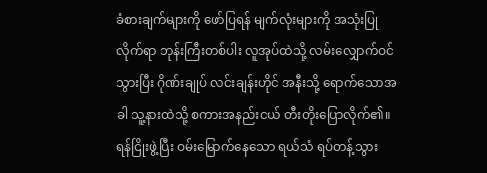ခံစားချက်များကို ဖော်ပြရန် မျက်လုံးများကို အသုံးပြုလိုက်ရာ ဘုန်းကြီးတစ်ပါး လူအုပ်ထဲသို့ လမ်းလျှောက်ဝင်သွားပြီး ဂိုဏ်းချုပ် လင်းချန်းဟိုင် အနီးသို့ ရောက်သောအခါ သူ့နားထဲသို့ စကားအနည်းငယ် တီးတိုးပြောလိုက်၏။
ရန်ငြိုးဖွဲ့ပြီး ဝမ်းမြောက်နေသော ရယ်သံ ရပ်တန့်သွား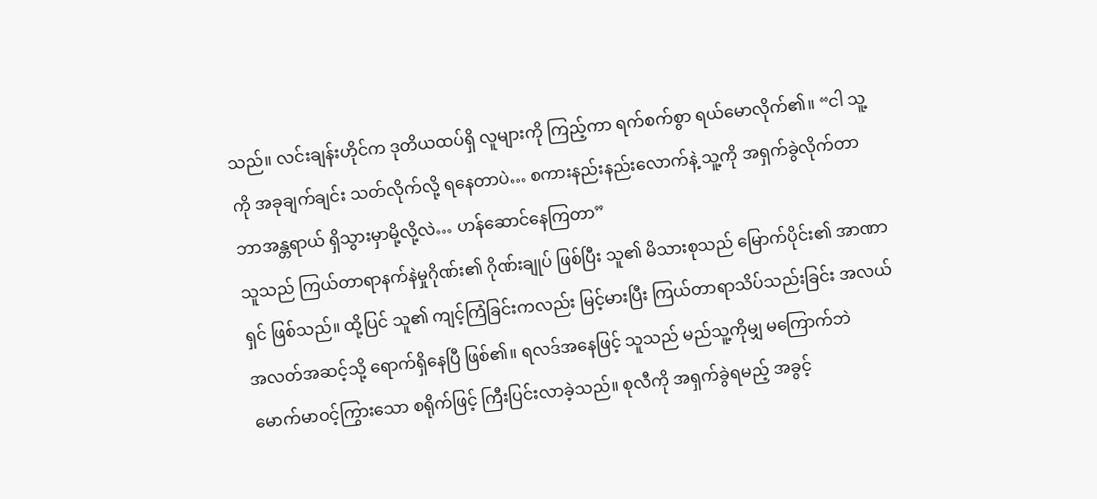သည်။ လင်းချန်းဟိုင်က ဒုတိယထပ်ရှိ လူများကို ကြည့်ကာ ရက်စက်စွာ ရယ်မောလိုက်၏။ “ငါ သူ့ကို အခုချက်ချင်း သတ်လိုက်လို့ ရနေတာပဲ… စကားနည်းနည်းလောက်နဲ့ သူ့ကို အရှက်ခွဲလိုက်တာ ဘာအန္တရာယ် ရှိသွားမှာမို့လို့လဲ… ဟန်ဆောင်နေကြတာ”
သူသည် ကြယ်တာရာနက်နဲမှုဂိုဏ်း၏ ဂိုဏ်းချုပ် ဖြစ်ပြီး သူ၏ မိသားစုသည် မြောက်ပိုင်း၏ အာဏာရှင် ဖြစ်သည်။ ထို့ပြင် သူ၏ ကျင့်ကြံခြင်းကလည်း မြင့်မားပြီး ကြယ်တာရာသိပ်သည်းခြင်း အလယ်အလတ်အဆင့်သို့ ရောက်ရှိနေပြီ ဖြစ်၏။ ရလဒ်အနေဖြင့် သူသည် မည်သူ့ကိုမျှ မကြောက်ဘဲ မောက်မာဝင့်ကြွားသော စရိုက်ဖြင့် ကြီးပြင်းလာခဲ့သည်။ စုလီကို အရှက်ခွဲရမည့် အခွင့်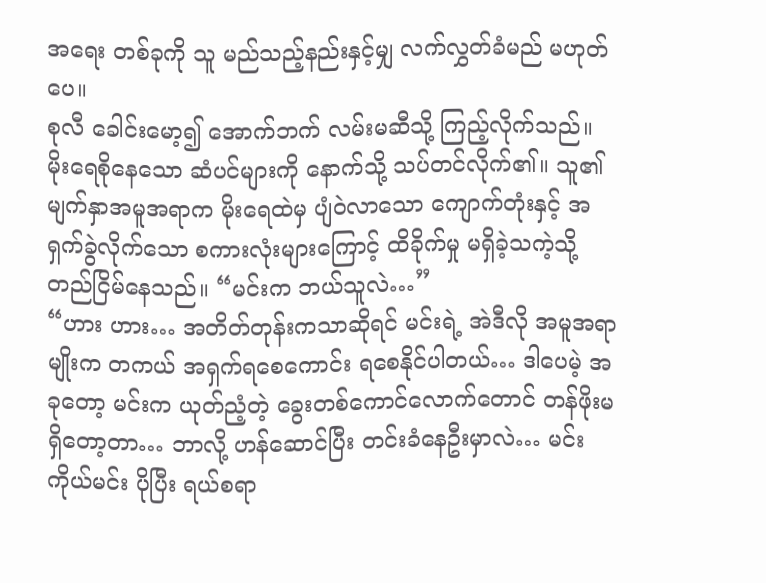အရေး တစ်ခုကို သူ မည်သည့်နည်းနှင့်မျှ လက်လွှတ်ခံမည် မဟုတ်ပေ။
စုလီ ခေါင်းမော့၍ အောက်ဘက် လမ်းမဆီသို့ ကြည့်လိုက်သည်။ မိုးရေစိုနေသော ဆံပင်များကို နောက်သို့ သပ်တင်လိုက်၏။ သူ၏ မျက်နှာအမူအရာက မိုးရေထဲမှ ပျံဝဲလာသော ကျောက်တုံးနှင့် အရှက်ခွဲလိုက်သော စကားလုံးများကြောင့် ထိခိုက်မှု မရှိခဲ့သကဲ့သို့ တည်ငြိမ်နေသည်။ “မင်းက ဘယ်သူလဲ…”
“ဟား ဟား… အတိတ်တုန်းကသာဆိုရင် မင်းရဲ့ အဲဒီလို အမူအရာမျိုးက တကယ် အရှက်ရစေကောင်း ရစေနိုင်ပါတယ်… ဒါပေမဲ့ အခုတော့ မင်းက ယုတ်ညံ့တဲ့ ခွေးတစ်ကောင်လောက်တောင် တန်ဖိုးမရှိတော့တာ… ဘာလို့ ဟန်ဆောင်ပြီး တင်းခံနေဦးမှာလဲ… မင်းကိုယ်မင်း ပိုပြီး ရယ်စရာ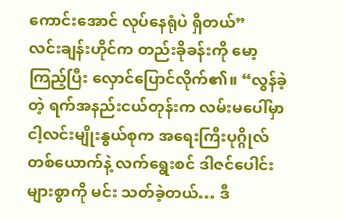ကောင်းအောင် လုပ်နေရုံပဲ ရှိတယ်”
လင်းချန်းဟိုင်က တည်းခိုခန်းကို မော့ကြည့်ပြီး လှောင်ပြောင်လိုက်၏။ “လွန်ခဲ့တဲ့ ရက်အနည်းငယ်တုန်းက လမ်းမပေါ်မှာ ငါ့လင်းမျိုးနွယ်စုက အရေးကြီးပုဂ္ဂိုလ် တစ်ယောက်နဲ့ လက်ရွေးစင် ဒါဇင်ပေါင်းများစွာကို မင်း သတ်ခဲ့တယ်… ဒီ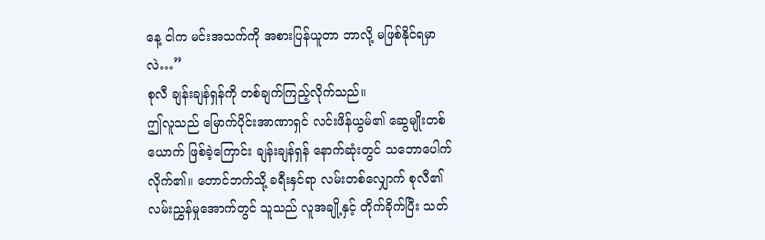နေ့ ငါက မင်းအသက်ကို အစားပြန်ယူတာ ဘာလို့ မဖြစ်နိုင်ရမှာလဲ…”
စုလီ ချန်းချန်ရှန်ကို တစ်ချက်ကြည့်လိုက်သည်။
ဤလူသည် မြောက်ပိုင်းအာဏာရှင် လင်းဖိန်ယွမ်၏ ဆွေမျိုးတစ်ယောက် ဖြစ်ခဲ့ကြောင်း ချန်းချန်ရှန် နောက်ဆုံးတွင် သဘောပေါက်လိုက်၏။ တောင်ဘက်သို့ ခရီးနှင်ရာ လမ်းတစ်လျှောက် စုလီ၏ လမ်းညွှန်မှုအောက်တွင် သူသည် လူအချို့နှင့် တိုက်ခိုက်ပြီး သတ်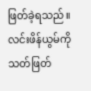ဖြတ်ခဲ့ရသည်။ လင်းဖိန်ယွမ်ကို သတ်ဖြတ်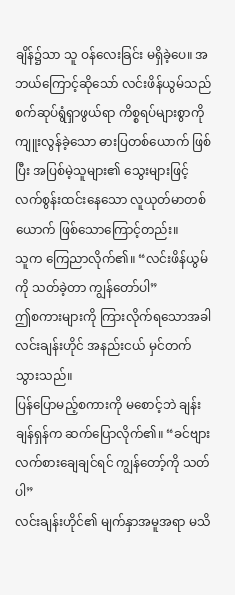ချိန်၌သာ သူ ဝန်လေးခြင်း မရှိခဲ့ပေ။ အဘယ်ကြောင့်ဆိုသော် လင်းဖိန်ယွမ်သည် စက်ဆုပ်ရွံရှာဖွယ်ရာ ကိစ္စရပ်များစွာကို ကျူးလွန်ခဲ့သော ဓားပြတစ်ယောက် ဖြစ်ပြီး အပြစ်မဲ့သူများ၏ သွေးများဖြင့် လက်စွန်းထင်းနေသော လူယုတ်မာတစ်ယောက် ဖြစ်သောကြောင့်တည်း။
သူက ကြေညာလိုက်၏။ “လင်းဖိန်ယွမ်ကို သတ်ခဲ့တာ ကျွန်တော်ပါ”
ဤစကားများကို ကြားလိုက်ရသောအခါ လင်းချန်းဟိုင် အနည်းငယ် မှင်တက်သွားသည်။
ပြန်ပြောမည့်စကားကို မစောင့်ဘဲ ချန်းချန်ရှန်က ဆက်ပြောလိုက်၏။ “ခင်ဗျား လက်စားချေချင်ရင် ကျွန်တော့်ကို သတ်ပါ”
လင်းချန်းဟိုင်၏ မျက်နှာအမူအရာ မသိ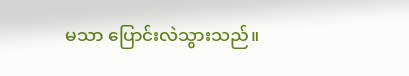မသာ ပြောင်းလဲသွားသည်။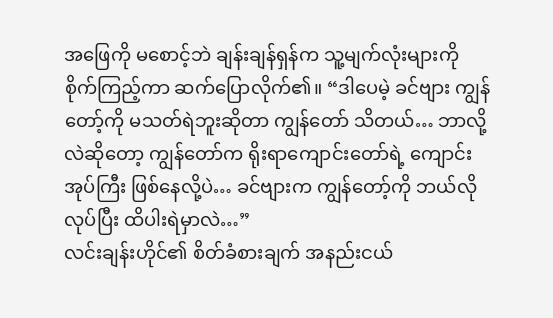အဖြေကို မစောင့်ဘဲ ချန်းချန်ရှန်က သူ့မျက်လုံးများကို စိုက်ကြည့်ကာ ဆက်ပြောလိုက်၏။ “ဒါပေမဲ့ ခင်ဗျား ကျွန်တော့်ကို မသတ်ရဲဘူးဆိုတာ ကျွန်တော် သိတယ်… ဘာလို့လဲဆိုတော့ ကျွန်တော်က ရိုးရာကျောင်းတော်ရဲ့ ကျောင်းအုပ်ကြီး ဖြစ်နေလို့ပဲ… ခင်ဗျားက ကျွန်တော့်ကို ဘယ်လိုလုပ်ပြီး ထိပါးရဲမှာလဲ…”
လင်းချန်းဟိုင်၏ စိတ်ခံစားချက် အနည်းငယ်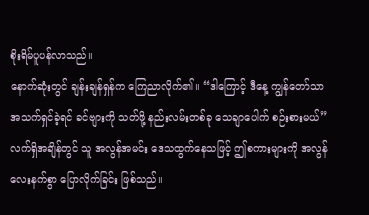စိုးရိမ်ပူပန်လာသည်။
နောက်ဆုံးတွင် ချန်းချန်ရှန်က ကြေညာလိုက်၏။ “ဒါကြောင့် ဒီနေ့ ကျွန်တော်သာ အသက်ရှင်ခဲ့ရင် ခင်ဗျားကို သတ်ဖို့ နည်းလမ်းတစ်ခု သေချာပေါက် စဉ်းစားမယ်”
လက်ရှိအချိန်တွင် သူ အလွန်အမင်း ဒေသထွက်နေသဖြင့် ဤစကားများကို အလွန် လေးနက်စွာ ပြောလိုက်ခြင်း ဖြစ်သည်။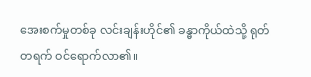အေးစက်မှုတစ်ခု လင်းချန်းဟိုင်၏ ခန္ဓာကိုယ်ထဲသို့ ရုတ်တရက် ဝင်ရောက်လာ၏။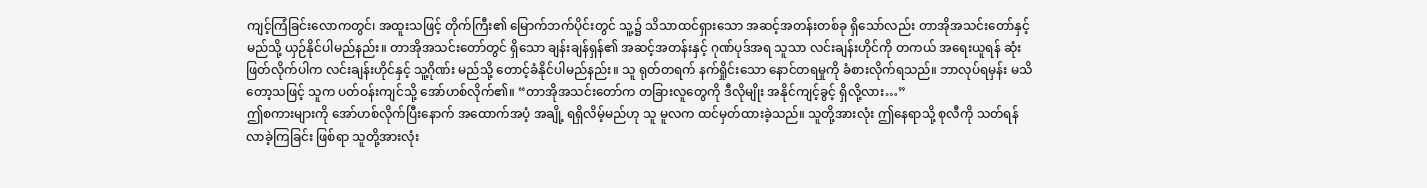ကျင့်ကြံခြင်းလောကတွင်၊ အထူးသဖြင့် တိုက်ကြီး၏ မြောက်ဘက်ပိုင်းတွင် သူ့၌ သိသာထင်ရှားသော အဆင့်အတန်းတစ်ခု ရှိသော်လည်း တာအိုအသင်းတော်နှင့် မည်သို့ ယှဉ်နိုင်ပါမည်နည်း။ တာအိုအသင်းတော်တွင် ရှိသော ချန်းချန်ရှန်၏ အဆင့်အတန်းနှင့် ဂုဏ်ပုဒ်အရ သူသာ လင်းချန်းဟိုင်ကို တကယ် အရေးယူရန် ဆုံးဖြတ်လိုက်ပါက လင်းချန်းဟိုင်နှင့် သူ့ဂိုဏ်း မည်သို့ တောင့်ခံနိုင်ပါမည်နည်း။ သူ ရုတ်တရက် နက်ရှိုင်းသော နောင်တရမှုကို ခံစားလိုက်ရသည်။ ဘာလုပ်ရမှန်း မသိတော့သဖြင့် သူက ပတ်ဝန်းကျင်သို့ အော်ဟစ်လိုက်၏။ “တာအိုအသင်းတော်က တခြားလူတွေကို ဒီလိုမျိုး အနိုင်ကျင့်ခွင့် ရှိလို့လား…”
ဤစကားများကို အော်ဟစ်လိုက်ပြီးနောက် အထောက်အပံ့ အချို့ ရရှိလိမ့်မည်ဟု သူ မူလက ထင်မှတ်ထားခဲ့သည်။ သူတို့အားလုံး ဤနေရာသို့ စုလီကို သတ်ရန် လာခဲ့ကြခြင်း ဖြစ်ရာ သူတို့အားလုံး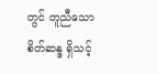တွင် တူညီသော စိတ်ဆန္ဒ ရှိသင့်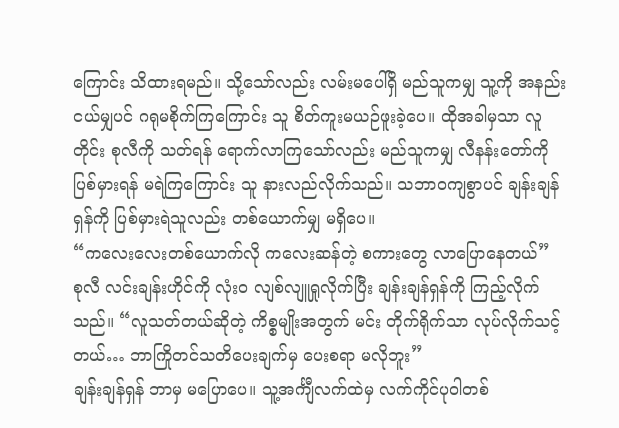ကြောင်း သိထားရမည်။ သို့သော်လည်း လမ်းမပေါ်ရှိ မည်သူကမျှ သူ့ကို အနည်းငယ်မျှပင် ဂရုမစိုက်ကြကြောင်း သူ စိတ်ကူးမယဉ်ဖူးခဲ့ပေ။ ထိုအခါမှသာ လူတိုင်း စုလီကို သတ်ရန် ရောက်လာကြသော်လည်း မည်သူကမျှ လီနန်းတော်ကို ပြစ်မှားရန် မရဲကြကြောင်း သူ နားလည်လိုက်သည်။ သဘာဝကျစွာပင် ချန်းချန်ရှန်ကို ပြစ်မှားရဲသူလည်း တစ်ယောက်မျှ မရှိပေ။
“ကလေးလေးတစ်ယောက်လို ကလေးဆန်တဲ့ စကားတွေ လာပြောနေတယ်”
စုလီ လင်းချန်းဟိုင်ကို လုံးဝ လျစ်လျူရှုလိုက်ပြီး ချန်းချန်ရှန်ကို ကြည့်လိုက်သည်။ “လူသတ်တယ်ဆိုတဲ့ ကိစ္စမျိုးအတွက် မင်း တိုက်ရိုက်သာ လုပ်လိုက်သင့်တယ်… ဘာကြိုတင်သတိပေးချက်မှ ပေးစရာ မလိုဘူး”
ချန်းချန်ရှန် ဘာမှ မပြောပေ။ သူ့အင်္ကျီလက်ထဲမှ လက်ကိုင်ပုဝါတစ်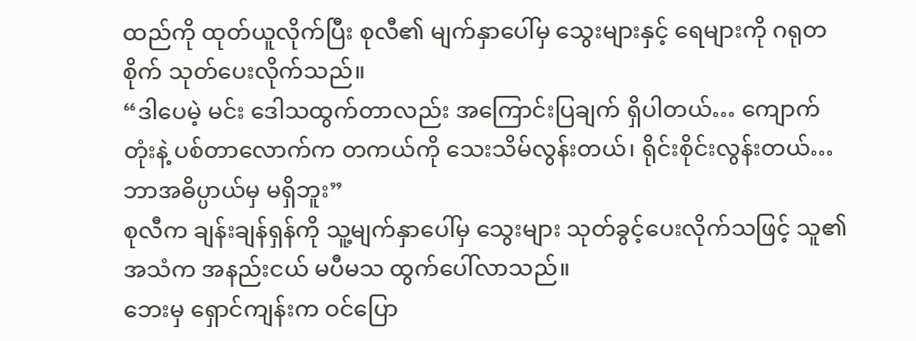ထည်ကို ထုတ်ယူလိုက်ပြီး စုလီ၏ မျက်နှာပေါ်မှ သွေးများနှင့် ရေများကို ဂရုတစိုက် သုတ်ပေးလိုက်သည်။
“ဒါပေမဲ့ မင်း ဒေါသထွက်တာလည်း အကြောင်းပြချက် ရှိပါတယ်… ကျောက်တုံးနဲ့ ပစ်တာလောက်က တကယ်ကို သေးသိမ်လွန်းတယ်၊ ရိုင်းစိုင်းလွန်းတယ်… ဘာအဓိပ္ပာယ်မှ မရှိဘူး”
စုလီက ချန်းချန်ရှန်ကို သူ့မျက်နှာပေါ်မှ သွေးများ သုတ်ခွင့်ပေးလိုက်သဖြင့် သူ၏ အသံက အနည်းငယ် မပီမသ ထွက်ပေါ်လာသည်။
ဘေးမှ ရှောင်ကျန်းက ဝင်ပြော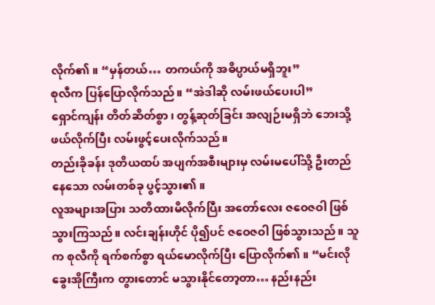လိုက်၏။ “မှန်တယ်… တကယ်ကို အဓိပ္ပာယ်မရှိဘူး”
စုလီက ပြန်ပြောလိုက်သည်။ “အဲဒါဆို လမ်းဖယ်ပေးပါ”
ရှောင်ကျန်း တိတ်ဆိတ်စွာ၊ တွန့်ဆုတ်ခြင်း အလျဉ်းမရှိဘဲ ဘေးသို့ ဖယ်လိုက်ပြီး လမ်းဖွင့်ပေးလိုက်သည်။
တည်းခိုခန်း ဒုတိယထပ် အပျက်အစီးများမှ လမ်းမပေါ်သို့ ဦးတည်နေသော လမ်းတစ်ခု ပွင့်သွား၏။
လူအများအပြား သတိထားမိလိုက်ပြီး အတော်လေး ဇဝေဇဝါ ဖြစ်သွားကြသည်။ လင်းချန်းဟိုင် ပို၍ပင် ဇဝေဇဝါ ဖြစ်သွားသည်။ သူက စုလီကို ရက်စက်စွာ ရယ်မောလိုက်ပြီး ပြောလိုက်၏။ “မင်းလို ခွေးအိုကြီးက တွားတောင် မသွားနိုင်တော့တာ… နည်းနည်း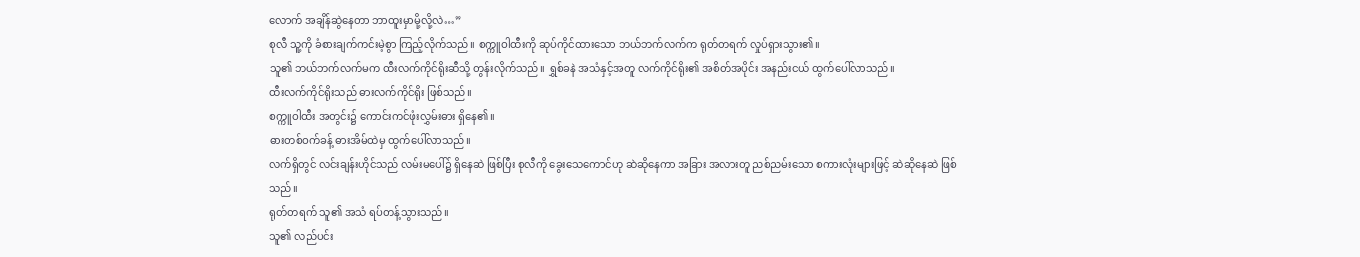လောက် အချိန်ဆွဲနေတာ ဘာထူးမှာမို့လို့လဲ…”
စုလီ သူ့ကို ခံစားချက်ကင်းမဲ့စွာ ကြည့်လိုက်သည်။ စက္ကူဝါထီးကို ဆုပ်ကိုင်ထားသော ဘယ်ဘက်လက်က ရုတ်တရက် လှုပ်ရှားသွား၏။
သူ၏ ဘယ်ဘက်လက်မက ထီးလက်ကိုင်ရိုးဆီသို့ တွန်းလိုက်သည်။ ရွှစ်ခနဲ အသံနှင့်အတူ လက်ကိုင်ရိုး၏ အစိတ်အပိုင်း အနည်းငယ် ထွက်ပေါ်လာသည်။
ထီးလက်ကိုင်ရိုးသည် ဓားလက်ကိုင်ရိုး ဖြစ်သည်။
စက္ကူဝါထီး အတွင်း၌ ကောင်းကင်ဖုံးလွှမ်းဓား ရှိနေ၏။
ဓားတစ်ဝက်ခန့် ဓားအိမ်ထဲမှ ထွက်ပေါ်လာသည်။
လက်ရှိတွင် လင်းချန်းဟိုင်သည် လမ်းမပေါ်၌ ရှိနေဆဲ ဖြစ်ပြီး စုလီကို ခွေးသေကောင်ဟု ဆဲဆိုနေကာ အခြား အလားတူ ညစ်ညမ်းသော စကားလုံးများဖြင့် ဆဲဆိုနေဆဲ ဖြစ်သည်။
ရုတ်တရက် သူ၏ အသံ ရပ်တန့်သွားသည်။
သူ၏ လည်ပင်း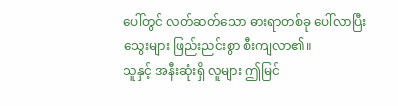ပေါ်တွင် လတ်ဆတ်သော ဓားရာတစ်ခု ပေါ်လာပြီး သွေးများ ဖြည်းညင်းစွာ စီးကျလာ၏။
သူနှင့် အနီးဆုံးရှိ လူများ ဤမြင်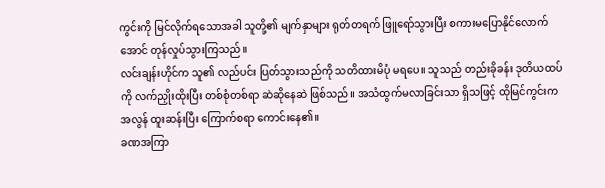ကွင်းကို မြင်လိုက်ရသောအခါ သူတို့၏ မျက်နှာများ ရုတ်တရက် ဖြူရော်သွားပြီး စကားမပြောနိုင်လောက်အောင် တုန်လှုပ်သွားကြသည်။
လင်းချန်းဟိုင်က သူ၏ လည်ပင်း ပြတ်သွားသည်ကို သတိထားမိပုံ မရပေ။ သူသည် တည်းခိုခန်း ဒုတိယထပ်ကို လက်ညှိုးထိုးပြီး တစ်စုံတစ်ရာ ဆဲဆိုနေဆဲ ဖြစ်သည်။ အသံထွက်မလာခြင်းသာ ရှိသဖြင့် ထိုမြင်ကွင်းက အလွန် ထူးဆန်းပြီး ကြောက်စရာ ကောင်းနေ၏။
ခဏအကြာ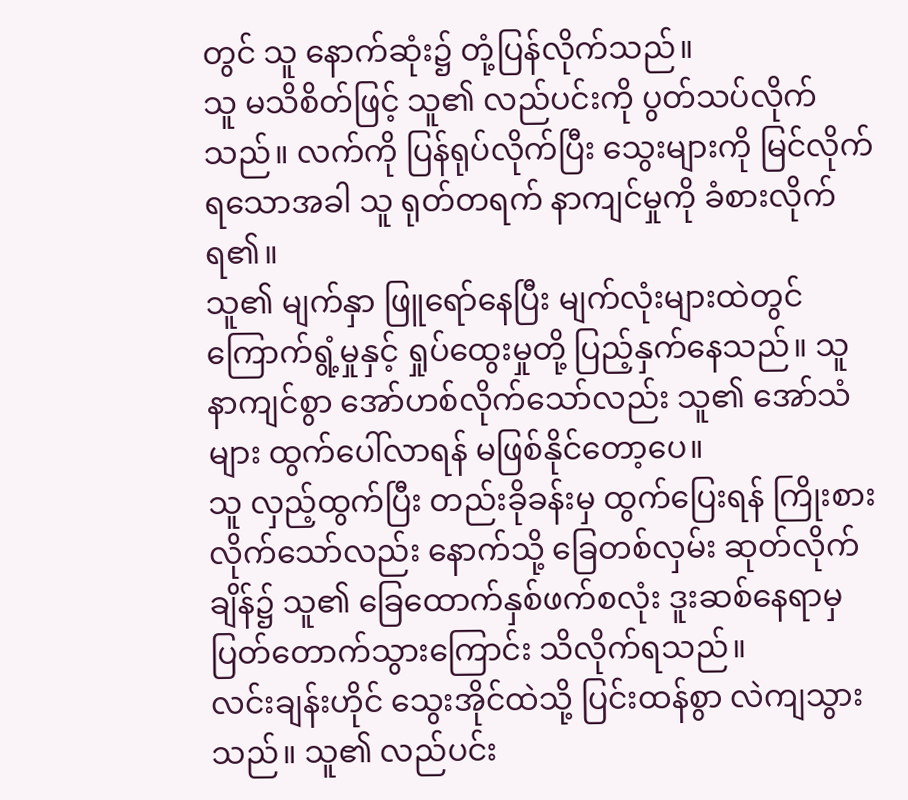တွင် သူ နောက်ဆုံး၌ တုံ့ပြန်လိုက်သည်။
သူ မသိစိတ်ဖြင့် သူ၏ လည်ပင်းကို ပွတ်သပ်လိုက်သည်။ လက်ကို ပြန်ရုပ်လိုက်ပြီး သွေးများကို မြင်လိုက်ရသောအခါ သူ ရုတ်တရက် နာကျင်မှုကို ခံစားလိုက်ရ၏။
သူ၏ မျက်နှာ ဖြူရော်နေပြီး မျက်လုံးများထဲတွင် ကြောက်ရွံ့မှုနှင့် ရှုပ်ထွေးမှုတို့ ပြည့်နှက်နေသည်။ သူ နာကျင်စွာ အော်ဟစ်လိုက်သော်လည်း သူ၏ အော်သံများ ထွက်ပေါ်လာရန် မဖြစ်နိုင်တော့ပေ။
သူ လှည့်ထွက်ပြီး တည်းခိုခန်းမှ ထွက်ပြေးရန် ကြိုးစားလိုက်သော်လည်း နောက်သို့ ခြေတစ်လှမ်း ဆုတ်လိုက်ချိန်၌ သူ၏ ခြေထောက်နှစ်ဖက်စလုံး ဒူးဆစ်နေရာမှ ပြတ်တောက်သွားကြောင်း သိလိုက်ရသည်။
လင်းချန်းဟိုင် သွေးအိုင်ထဲသို့ ပြင်းထန်စွာ လဲကျသွားသည်။ သူ၏ လည်ပင်း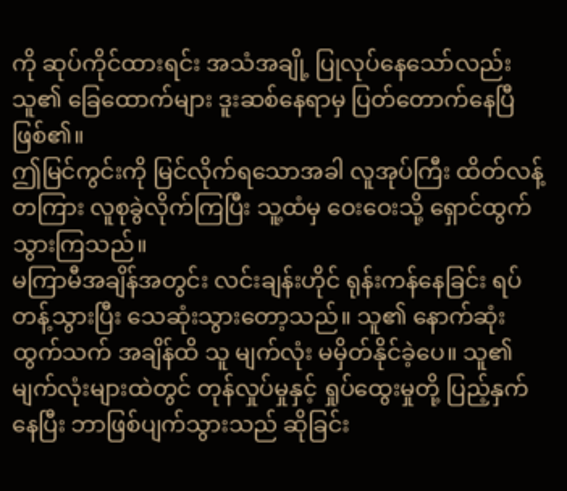ကို ဆုပ်ကိုင်ထားရင်း အသံအချို့ ပြုလုပ်နေသော်လည်း သူ၏ ခြေထောက်များ ဒူးဆစ်နေရာမှ ပြတ်တောက်နေပြီ ဖြစ်၏။
ဤမြင်ကွင်းကို မြင်လိုက်ရသောအခါ လူအုပ်ကြီး ထိတ်လန့်တကြား လူစုခွဲလိုက်ကြပြီး သူ့ထံမှ ဝေးဝေးသို့ ရှောင်ထွက်သွားကြသည်။
မကြာမီအချိန်အတွင်း လင်းချန်းဟိုင် ရုန်းကန်နေခြင်း ရပ်တန့်သွားပြီး သေဆုံးသွားတော့သည်။ သူ၏ နောက်ဆုံးထွက်သက် အချိန်ထိ သူ မျက်လုံး မမှိတ်နိုင်ခဲ့ပေ။ သူ၏ မျက်လုံးများထဲတွင် တုန်လှုပ်မှုနှင့် ရှုပ်ထွေးမှုတို့ ပြည့်နှက်နေပြီး ဘာဖြစ်ပျက်သွားသည် ဆိုခြင်း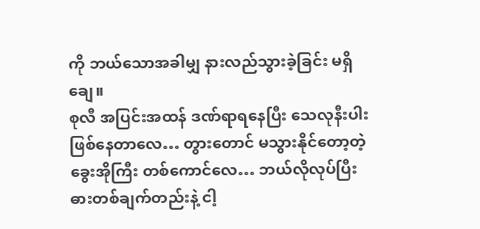ကို ဘယ်သောအခါမျှ နားလည်သွားခဲ့ခြင်း မရှိချေ။
စုလီ အပြင်းအထန် ဒဏ်ရာရနေပြီး သေလုနီးပါး ဖြစ်နေတာလေ… တွားတောင် မသွားနိုင်တော့တဲ့ ခွေးအိုကြီး တစ်ကောင်လေ… ဘယ်လိုလုပ်ပြီး ဓားတစ်ချက်တည်းနဲ့ ငါ့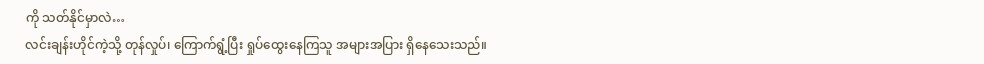ကို သတ်နိုင်မှာလဲ…
လင်းချန်းဟိုင်ကဲ့သို့ တုန်လှုပ်၊ ကြောက်ရွံ့ပြီး ရှုပ်ထွေးနေကြသူ အများအပြား ရှိနေသေးသည်။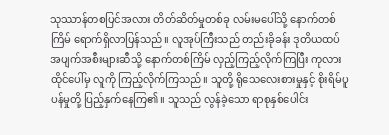သုဿာန်တစပြင်အလား တိတ်ဆိတ်မှုတစ်ခု လမ်းမပေါ်သို့ နောက်တစ်ကြိမ် ရောက်ရှိလာပြန်သည်။ လူအုပ်ကြီးသည် တည်းခိုခန်း ဒုတိယထပ် အပျက်အစီးများဆီသို့ နောက်တစ်ကြိမ် လှည့်ကြည့်လိုက်ကြပြီး ကုလားထိုင်ပေါ်မှ လူကို ကြည့်လိုက်ကြသည်။ သူတို့ ရိုသေလေးစားမှုနှင့် စိုးရိမ်ပူပန်မှုတို့ ပြည့်နှက်နေကြ၏။ သူသည် လွန်ခဲ့သော ရာစုနှစ်ပေါင်း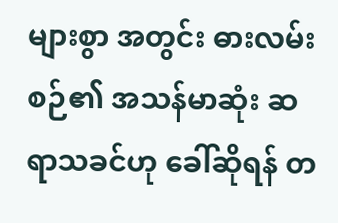များစွာ အတွင်း ဓားလမ်းစဉ်၏ အသန်မာဆုံး ဆရာသခင်ဟု ခေါ်ဆိုရန် တ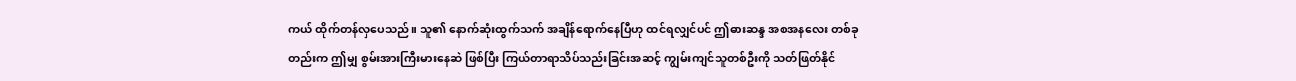ကယ် ထိုက်တန်လှပေသည်။ သူ၏ နောက်ဆုံးထွက်သက် အချိန်ရောက်နေပြီဟု ထင်ရလျှင်ပင် ဤဓားဆန္ဒ အစအနလေး တစ်ခုတည်းက ဤမျှ စွမ်းအားကြီးမားနေဆဲ ဖြစ်ပြီး ကြယ်တာရာသိပ်သည်းခြင်းအဆင့် ကျွမ်းကျင်သူတစ်ဦးကို သတ်ဖြတ်နိုင်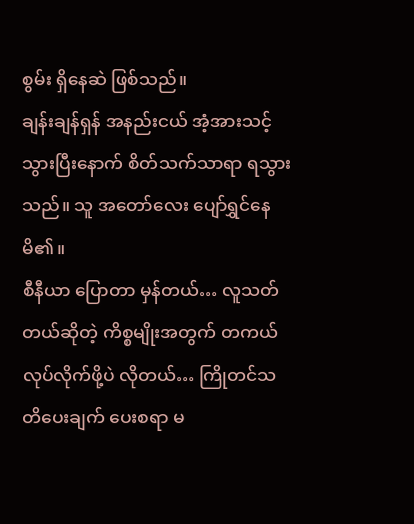စွမ်း ရှိနေဆဲ ဖြစ်သည်။
ချန်းချန်ရှန် အနည်းငယ် အံ့အားသင့်သွားပြီးနောက် စိတ်သက်သာရာ ရသွားသည်။ သူ အတော်လေး ပျော်ရွှင်နေမိ၏။
စီနီယာ ပြောတာ မှန်တယ်… လူသတ်တယ်ဆိုတဲ့ ကိစ္စမျိုးအတွက် တကယ် လုပ်လိုက်ဖို့ပဲ လိုတယ်… ကြိုတင်သတိပေးချက် ပေးစရာ မ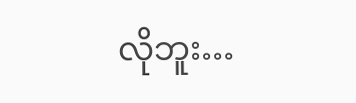လိုဘူး…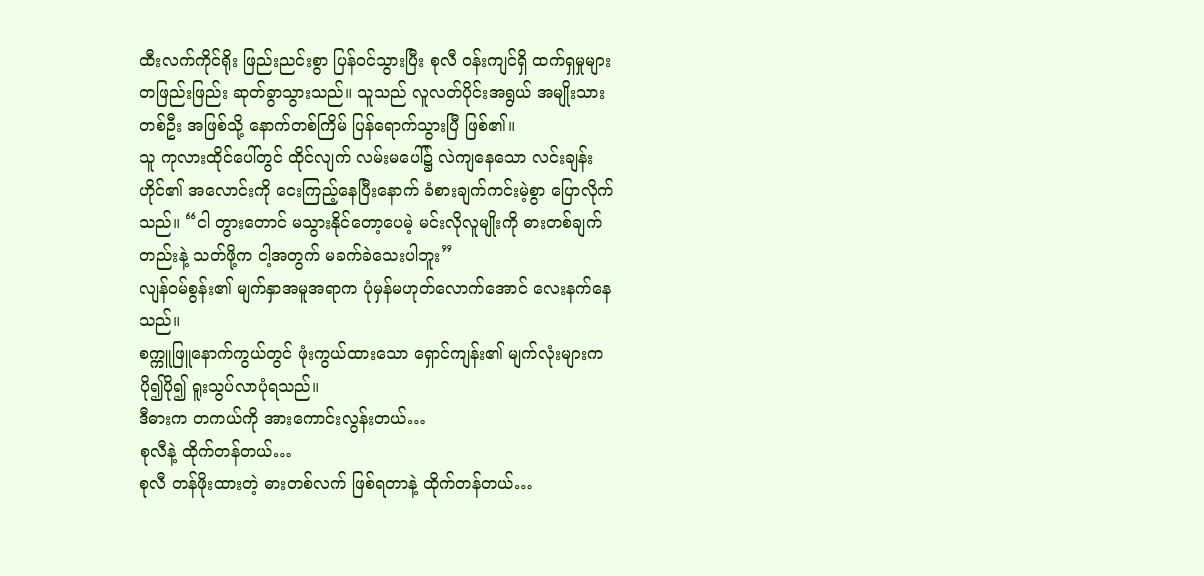ထီးလက်ကိုင်ရိုး ဖြည်းညင်းစွာ ပြန်ဝင်သွားပြီး စုလီ ဝန်းကျင်ရှိ ထက်ရှမှုများ တဖြည်းဖြည်း ဆုတ်ခွာသွားသည်။ သူသည် လူလတ်ပိုင်းအရွယ် အမျိုးသားတစ်ဦး အဖြစ်သို့ နောက်တစ်ကြိမ် ပြန်ရောက်သွားပြီ ဖြစ်၏။
သူ ကုလားထိုင်ပေါ်တွင် ထိုင်လျက် လမ်းမပေါ်၌ လဲကျနေသော လင်းချန်းဟိုင်၏ အလောင်းကို ငေးကြည့်နေပြီးနောက် ခံစားချက်ကင်းမဲ့စွာ ပြောလိုက်သည်။ “ငါ တွားတောင် မသွားနိုင်တော့ပေမဲ့ မင်းလိုလူမျိုးကို ဓားတစ်ချက်တည်းနဲ့ သတ်ဖို့က ငါ့အတွက် မခက်ခဲသေးပါဘူး”
လျန်ဝမ်စွန်း၏ မျက်နှာအမူအရာက ပုံမှန်မဟုတ်လောက်အောင် လေးနက်နေသည်။
စက္ကူဖြူနောက်ကွယ်တွင် ဖုံးကွယ်ထားသော ရှောင်ကျန်း၏ မျက်လုံးများက ပို၍ပို၍ ရူးသွပ်လာပုံရသည်။
ဒီဓားက တကယ်ကို အားကောင်းလွန်းတယ်…
စုလီနဲ့ ထိုက်တန်တယ်…
စုလီ တန်ဖိုးထားတဲ့ ဓားတစ်လက် ဖြစ်ရတာနဲ့ ထိုက်တန်တယ်…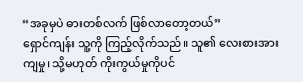“အခုမှပဲ ဓားတစ်လက် ဖြစ်လာတော့တယ်”
ရှောင်ကျန်း သူ့ကို ကြည့်လိုက်သည်။ သူ၏ လေးစားအားကျမှု၊ သို့မဟုတ် ကိုးကွယ်မှုကိုပင်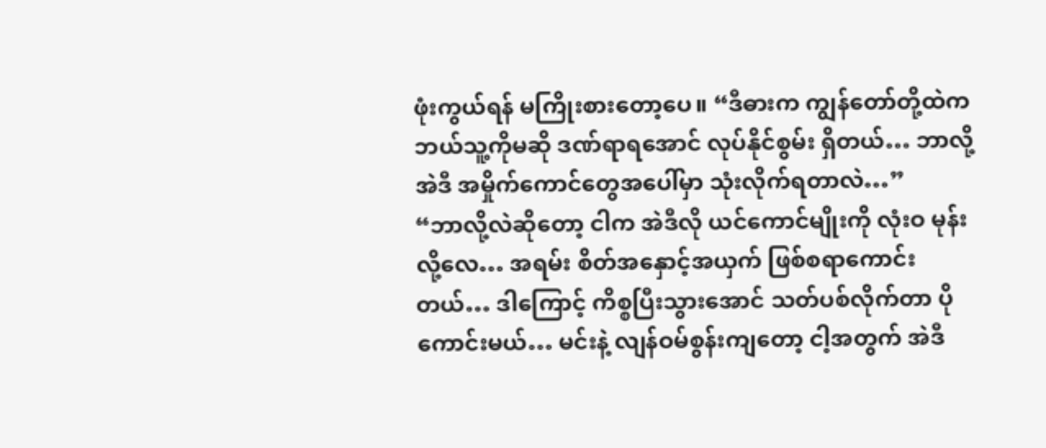ဖုံးကွယ်ရန် မကြိုးစားတော့ပေ။ “ဒီဓားက ကျွန်တော်တို့ထဲက ဘယ်သူ့ကိုမဆို ဒဏ်ရာရအောင် လုပ်နိုင်စွမ်း ရှိတယ်… ဘာလို့ အဲဒီ အမှိုက်ကောင်တွေအပေါ်မှာ သုံးလိုက်ရတာလဲ…”
“ဘာလို့လဲဆိုတော့ ငါက အဲဒီလို ယင်ကောင်မျိုးကို လုံးဝ မုန်းလို့လေ… အရမ်း စိတ်အနှောင့်အယှက် ဖြစ်စရာကောင်းတယ်… ဒါကြောင့် ကိစ္စပြီးသွားအောင် သတ်ပစ်လိုက်တာ ပိုကောင်းမယ်… မင်းနဲ့ လျန်ဝမ်စွန်းကျတော့ ငါ့အတွက် အဲဒီ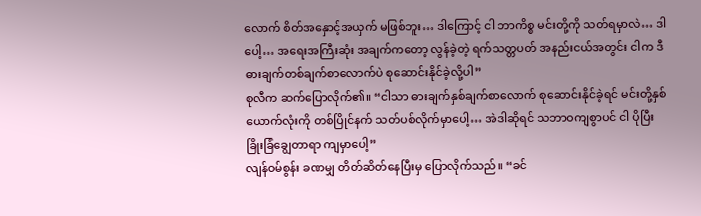လောက် စိတ်အနှောင့်အယှက် မဖြစ်ဘူး… ဒါကြောင့် ငါ ဘာကိစ္စ မင်းတို့ကို သတ်ရမှာလဲ… ဒါပေါ့… အရေးအကြီးဆုံး အချက်ကတော့ လွန်ခဲ့တဲ့ ရက်သတ္တပတ် အနည်းငယ်အတွင်း ငါက ဒီဓားချက်တစ်ချက်စာလောက်ပဲ စုဆောင်းနိုင်ခဲ့လို့ပါ”
စုလီက ဆက်ပြောလိုက်၏။ “ငါသာ ဓားချက်နှစ်ချက်စာလောက် စုဆောင်းနိုင်ခဲ့ရင် မင်းတို့နှစ်ယောက်လုံးကို တစ်ပြိုင်နက် သတ်ပစ်လိုက်မှာပေါ့… အဲဒါဆိုရင် သဘာဝကျစွာပင် ငါ ပိုပြီး ခြိုးခြံချွေတာရာ ကျမှာပေါ့”
လျန်ဝမ်စွန်း ခဏမျှ တိတ်ဆိတ်နေပြီးမှ ပြောလိုက်သည်။ “ခင်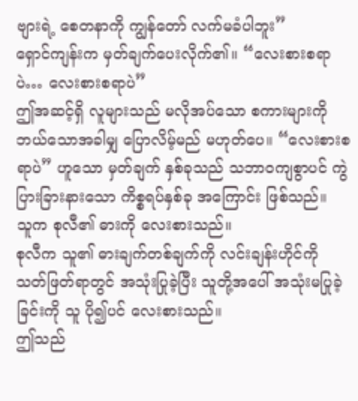ဗျားရဲ့ စေတနာကို ကျွန်တော် လက်မခံပါဘူး”
ရှောင်ကျန်းက မှတ်ချက်ပေးလိုက်၏။ “လေးစားစရာပဲ… လေးစားစရာပဲ”
ဤအဆင့်ရှိ လူများသည် မလိုအပ်သော စကားများကို ဘယ်သောအခါမျှ ပြောလိမ့်မည် မဟုတ်ပေ။ “လေးစားစရာပဲ” ဟူသော မှတ်ချက် နှစ်ခုသည် သဘာဝကျစွာပင် ကွဲပြားခြားနားသော ကိစ္စရပ်နှစ်ခု အကြောင်း ဖြစ်သည်။
သူက စုလီ၏ ဓားကို လေးစားသည်။
စုလီက သူ၏ ဓားချက်တစ်ချက်ကို လင်းချန်းဟိုင်ကို သတ်ဖြတ်ရာတွင် အသုံးပြုခဲ့ပြီး သူတို့အပေါ် အသုံးမပြုခဲ့ခြင်းကို သူ ပို၍ပင် လေးစားသည်။
ဤသည်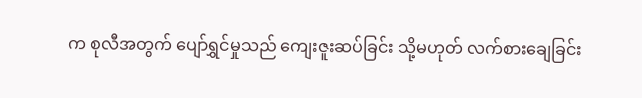က စုလီအတွက် ပျော်ရွှင်မှုသည် ကျေးဇူးဆပ်ခြင်း သို့မဟုတ် လက်စားချေခြင်း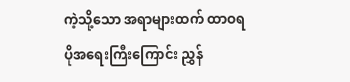ကဲ့သို့သော အရာများထက် ထာဝရ ပိုအရေးကြီးကြောင်း ညွှန်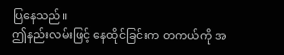ပြနေသည်။
ဤနည်းလမ်းဖြင့် နေထိုင်ခြင်းက တကယ်ကို အ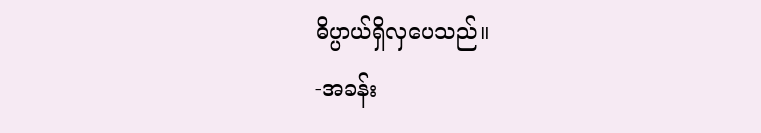ဓိပ္ပာယ်ရှိလှပေသည်။
-အခန်း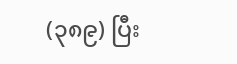(၃၈၉) ပြီး